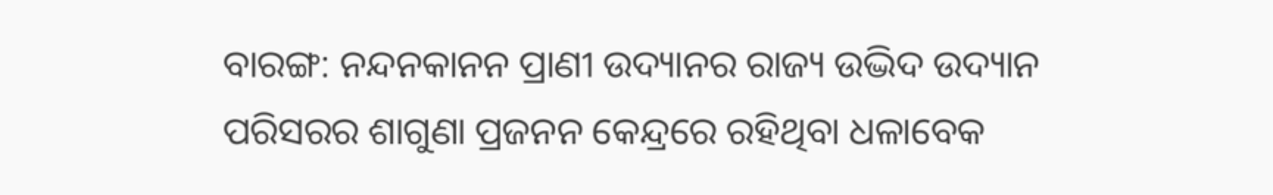ବାରଙ୍ଗ: ନନ୍ଦନକାନନ ପ୍ରାଣୀ ଉଦ୍ୟାନର ରାଜ୍ୟ ଉଦ୍ଭିଦ ଉଦ୍ୟାନ ପରିସରର ଶାଗୁଣା ପ୍ରଜନନ କେନ୍ଦ୍ରରେ ରହିଥିବା ଧଳାବେକ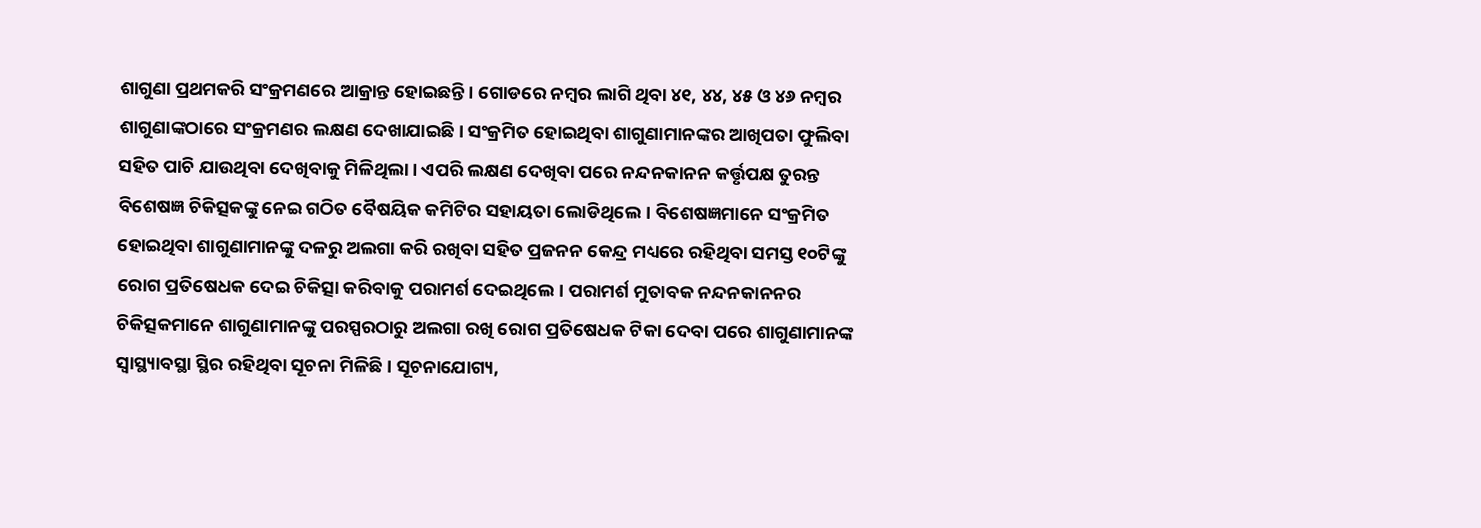ଶାଗୁଣା ପ୍ରଥମକରି ସଂକ୍ରମଣରେ ଆକ୍ରାନ୍ତ ହୋଇଛନ୍ତି। ଗୋଡରେ ନମ୍ବର ଲାଗି ଥିବା ୪୧, ୪୪, ୪୫ ଓ ୪୬ ନମ୍ବର ଶାଗୁଣାଙ୍କଠାରେ ସଂକ୍ରମଣର ଲକ୍ଷଣ ଦେଖାଯାଇଛି। ସଂକ୍ରମିତ ହୋଇଥିବା ଶାଗୁଣାମାନଙ୍କର ଆଖିପତା ଫୁଲିବା ସହିତ ପାଚି ଯାଉଥିବା ଦେଖିବାକୁ ମିଳିଥିଲା। ଏପରି ଲକ୍ଷଣ ଦେଖିବା ପରେ ନନ୍ଦନକାନନ କର୍ତ୍ତୃପକ୍ଷ ତୁରନ୍ତ ବିଶେଷଜ୍ଞ ଚିକିତ୍ସକଙ୍କୁ ନେଇ ଗଠିତ ବୈଷୟିକ କମିଟିର ସହାୟତା ଲୋଡିଥିଲେ। ବିଶେଷଜ୍ଞମାନେ ସଂକ୍ରମିତ ହୋଇଥିବା ଶାଗୁଣାମାନଙ୍କୁ ଦଳରୁ ଅଲଗା କରି ରଖିବା ସହିତ ପ୍ରଜନନ କେନ୍ଦ୍ର ମଧ୍ୟରେ ରହିଥିବା ସମସ୍ତ ୧୦ଟିଙ୍କୁ ରୋଗ ପ୍ରତିଷେଧକ ଦେଇ ଚିକିତ୍ସା କରିବାକୁ ପରାମର୍ଶ ଦେଇଥିଲେ। ପରାମର୍ଶ ମୁତାବକ ନନ୍ଦନକାନନର ଚିକିତ୍ସକମାନେ ଶାଗୁଣାମାନଙ୍କୁ ପରସ୍ପରଠାରୁ ଅଲଗା ରଖି ରୋଗ ପ୍ରତିଷେଧକ ଟିକା ଦେବା ପରେ ଶାଗୁଣାମାନଙ୍କ ସ୍ବାସ୍ଥ୍ୟାବସ୍ଥା ସ୍ଥିର ରହିଥିବା ସୂଚନା ମିଳିଛି। ସୂଚନାଯୋଗ୍ୟ,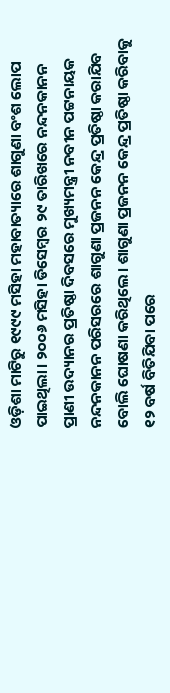ଓଡ଼ିଶା ମାଟିରୁ ୧୯୯୯ ମସିହା ମହାବାତ୍ୟାରେ ଶାଗୁଣା ବଂଶ ଲୋପ ପାଇଥିଲା। ୨୦୦୬ ମସିହା ଡିସେମ୍ବର ୨୯ ତାରିଖରେ ନନ୍ଦନକାନନ ପ୍ରାଣୀ ଉଦ୍ୟାନର ପ୍ରତିଷ୍ଠା ଦିବସରେ ମୁଖ୍ୟମନ୍ତ୍ରୀ ନବୀନ ପଟ୍ଟନାୟକ ନନ୍ଦନକାନନ ପରିସରରେ ଶାଗୁଣା ପ୍ରଜନନ କେନ୍ଦ୍ର ପ୍ରତିଷ୍ଠା କରାଯିବ ବୋଲି ଘୋଷଣା କରିଥିଲେ। ଶାଗୁଣା ପ୍ରଜନନ କେନ୍ଦ୍ର ପ୍ରତିଷ୍ଠା କରିବାକୁ ୧୨ ବର୍ଷ ବିତିଯିବା ପରେ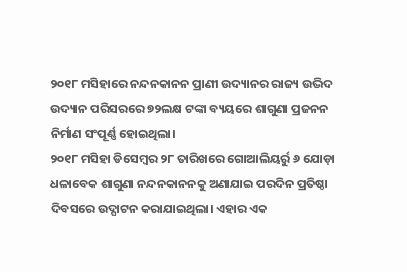୨୦୧୮ ମସିହାରେ ନନ୍ଦନକାନନ ପ୍ରାଣୀ ଉଦ୍ୟାନର ରାଜ୍ୟ ଉଦ୍ଭିଦ ଉଦ୍ୟାନ ପରିସରରେ ୭୨ଲକ୍ଷ ଟଙ୍କା ବ୍ୟୟରେ ଶାଗୁଣା ପ୍ରଜନନ ନିର୍ମାଣ ସଂପୂର୍ଣ୍ଣ ହୋଇଥିଲା।
୨୦୧୮ ମସିହା ଡିସେମ୍ବର ୨୮ ତାରିଖରେ ଗୋଆଲିୟର୍ରୁ ୬ ଯୋଡ଼ା ଧଳାବେକ ଶାଗୁଣା ନନ୍ଦନକାନନକୁ ଅଣାଯାଇ ପରଦିନ ପ୍ରତିଷ୍ଠା ଦିବସରେ ଉଦ୍ଘାଟନ କରାଯାଇଥିଲା। ଏହାର ଏକ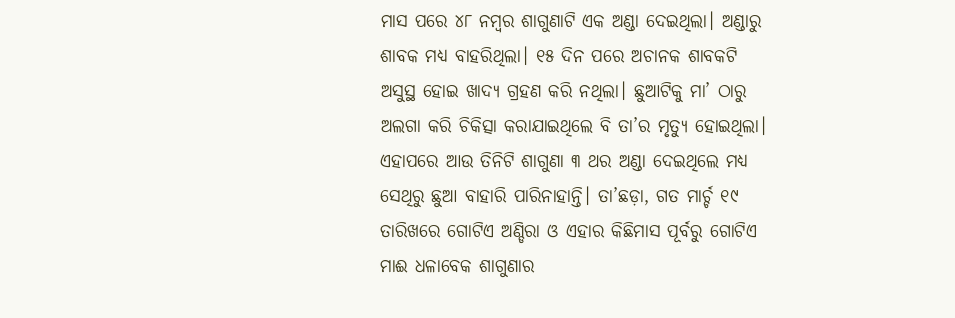ମାସ ପରେ ୪୮ ନମ୍ବର ଶାଗୁଣାଟି ଏକ ଅଣ୍ଡା ଦେଇଥିଲା। ଅଣ୍ଡାରୁ ଶାବକ ମଧ୍ୟ ବାହରିଥିଲା। ୧୫ ଦିନ ପରେ ଅଚାନକ ଶାବକଟି ଅସୁସ୍ଥ ହୋଇ ଖାଦ୍ୟ ଗ୍ରହଣ କରି ନଥିଲା। ଛୁଆଟିକୁ ମା’ ଠାରୁ ଅଲଗା କରି ଚିକିତ୍ସା କରାଯାଇଥିଲେ ବି ତା’ର ମୃତ୍ୟୁ ହୋଇଥିଲା। ଏହାପରେ ଆଉ ତିନିଟି ଶାଗୁଣା ୩ ଥର ଅଣ୍ଡା ଦେଇଥିଲେ ମଧ୍ୟ ସେଥିରୁ ଛୁଆ ବାହାରି ପାରିନାହାନ୍ତି। ତା’ଛଡ଼ା, ଗତ ମାର୍ଚ୍ଚ ୧୯ ତାରିଖରେ ଗୋଟିଏ ଅଣ୍ଡିରା ଓ ଏହାର କିଛିମାସ ପୂର୍ବରୁ ଗୋଟିଏ ମାଈ ଧଳାବେକ ଶାଗୁଣାର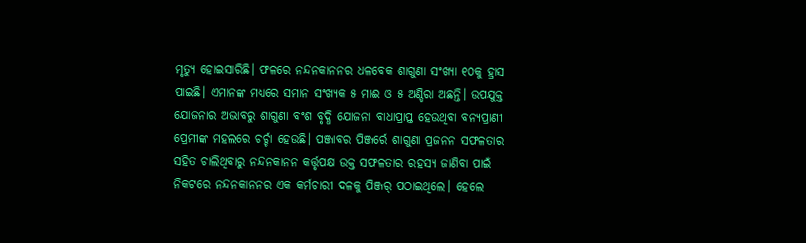ମୃତ୍ୟୁ ହୋଇସାରିଛି। ଫଳରେ ନନ୍ଦନକାନନର ଧଳବେକ ଶାଗୁଣା ସଂଖ୍ୟା ୧୦କୁ ହ୍ରାସ ପାଇଛି। ଏମାନଙ୍କ ମଧ୍ୟରେ ସମାନ ସଂଖ୍ୟକ ୫ ମାଈ ଓ ୫ ଅଣ୍ଡିରା ଅଛନ୍ତି। ଉପଯୁକ୍ତ ଯୋଜନାର ଅଭାବରୁ ଶାଗୁଣା ବଂଶ ବୃଦ୍ଧି ଯୋଜନା ବାଧାପ୍ରାପ୍ତ ହେଉଥିବା ବନ୍ୟପ୍ରାଣୀ ପ୍ରେମୀଙ୍କ ମହଲରେ ଚର୍ଚ୍ଚା ହେଉଛି। ପଞ୍ଜାବର ପିଞ୍ଜର୍ରେ ଶାଗୁଣା ପ୍ରଜନନ ସଫଳତାର ସହିତ ଚାଲିଥିବାରୁ ନନ୍ଦନକାନନ କର୍ତ୍ତୃପକ୍ଷ ଉକ୍ତ ସଫଳତାର ରହସ୍ୟ ଜାଣିବା ପାଇଁ ନିକଟରେ ନନ୍ଦନକାନନର ଏକ କର୍ମଚାରୀ ଦଳକୁ ପିଞ୍ଜର୍ ପଠାଇଥିଲେ। ହେଲେ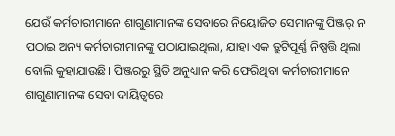ଯେଉଁ କର୍ମଚାରୀମାନେ ଶାଗୁଣାମାନଙ୍କ ସେବାରେ ନିୟୋଜିତ ସେମାନଙ୍କୁ ପିଞ୍ଜର୍ ନ ପଠାଇ ଅନ୍ୟ କର୍ମଚାରୀମାନଙ୍କୁ ପଠାଯାଇଥିଲା, ଯାହା ଏକ ତ୍ରୁଟିପୂର୍ଣ୍ଣ ନିଷ୍ପତ୍ତି ଥିଲା ବୋଲି କୁହାଯାଉଛି। ପିଞ୍ଜରରୁ ସ୍ଥିତି ଅନୁଧ୍ୟାନ କରି ଫେରିଥିବା କର୍ମଚାରୀମାନେ ଶାଗୁଣାମାନଙ୍କ ସେବା ଦାୟିତ୍ବରେ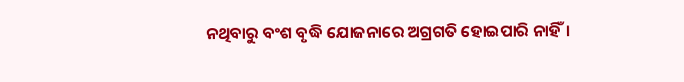ନଥିବାରୁ ବଂଶ ବୃଦ୍ଧି ଯୋଜନାରେ ଅଗ୍ରଗତି ହୋଇପାରି ନାହିଁ।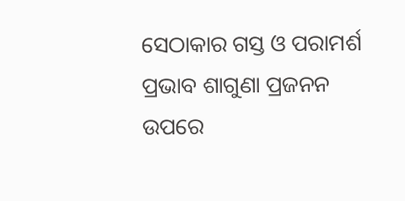ସେଠାକାର ଗସ୍ତ ଓ ପରାମର୍ଶ ପ୍ରଭାବ ଶାଗୁଣା ପ୍ରଜନନ ଉପରେ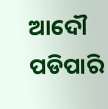ଆଦୌ ପଡିପାରି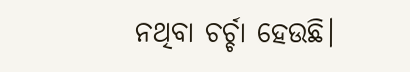ନଥିବା ଚର୍ଚ୍ଚା ହେଉଛି।